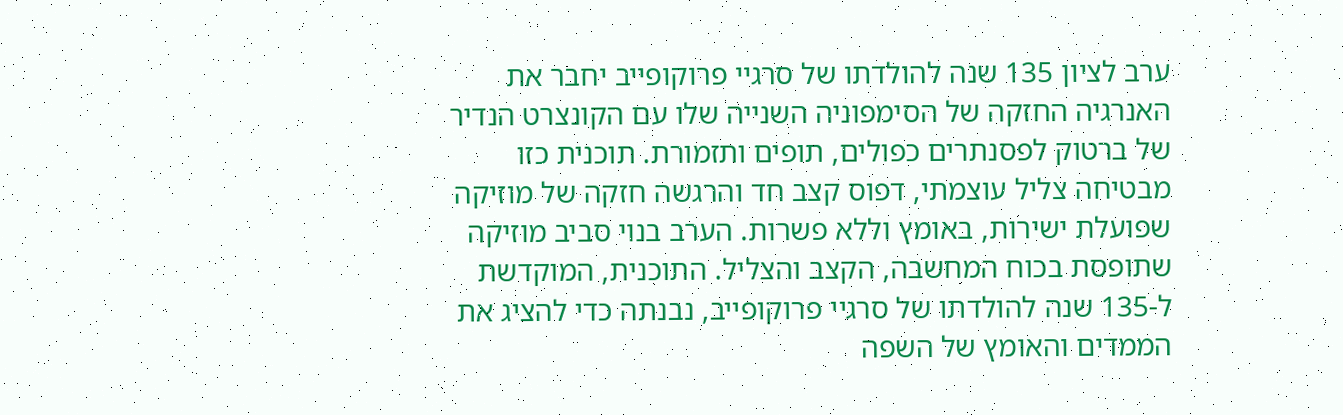ערב לציון 135 שנה להולדתו של סרגיי פרוקופייב יחבר את האנרגיה החזקה של הסימפוניה השנייה שלו עם הקונצרט הנדיר של ברטוק לפסנתרים כפולים, תופים ותזמורת. תוכנית כזו מבטיחה צליל עוצמתי, דפוס קצב חד והרגשה חזקה של מוזיקה שפועלת ישירות, באומץ וללא פשרות. הערב בנוי סביב מוזיקה שתופסת בכוח המחשבה, הקצב והצליל. התוכנית, המוקדשת ל-135 שנה להולדתו של סרגיי פרוקופייב, נבנתה כדי להציג את הממדים והאומץ של השפה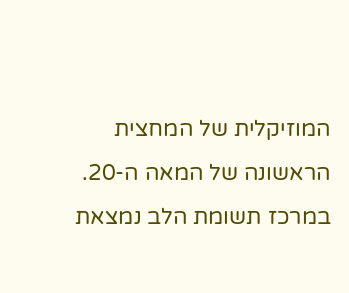המוזיקלית של המחצית הראשונה של המאה ה-20. במרכז תשומת הלב נמצאת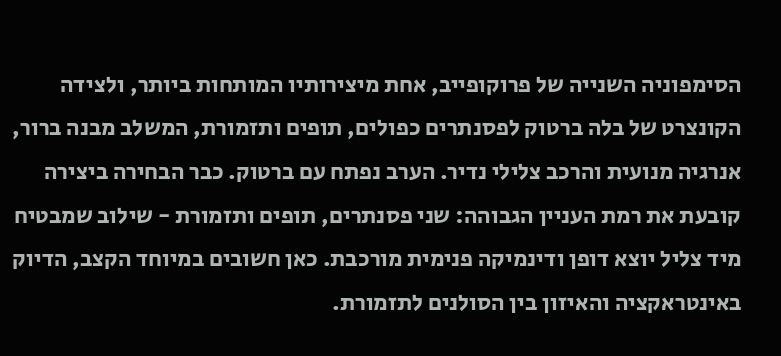הסימפוניה השנייה של פרוקופייב, אחת מיצירותיו המותחות ביותר, ולצידה הקונצרט של בלה ברטוק לפסנתרים כפולים, תופים ותזמורת, המשלב מבנה ברור, אנרגיה מנועית והרכב צלילי נדיר. הערב נפתח עם ברטוק. כבר הבחירה ביצירה קובעת את רמת העניין הגבוהה: שני פסנתרים, תופים ותזמורת - שילוב שמבטיח מיד צליל יוצא דופן ודינמיקה פנימית מורכבת. כאן חשובים במיוחד הקצב, הדיוק באינטראקציה והאיזון בין הסולנים לתזמורת.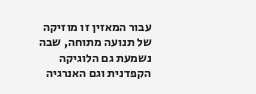עבור המאזין זו מוזיקה של תנועה מתוחה, שבה נשמעת גם הלוגיקה הקפדנית וגם האנרגיה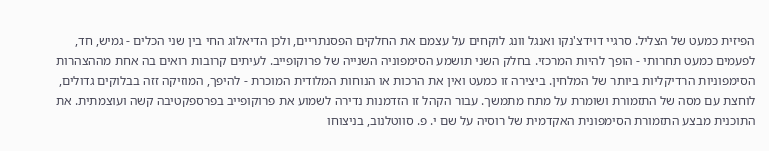הפיזית כמעט של הצליל. סרגיי דוידצ'נקו ואנגל וונג לוקחים על עצמם את החלקים הפסנתריים, ולכן הדיאלוג החי בין שני הכלים - גמיש, חד, לפעמים כמעט תחרותי - הופך להיות המרכזי. בחלק השני תושמע הסימפוניה השנייה של פרוקופייב. לעיתים קרובות רואים בה אחת מההצהרות הסימפוניות הרדיקליות ביותר של המלחין. ביצירה זו כמעט ואין את הרכות או הנוחות המלודית המוכרת - להיפך, המוזיקה זזה בבלוקים גדולים, לוחצת עם מסה של התזמורת ושומרת על מתח מתמשך. עבור הקהל זו הזדמנות נדירה לשמוע את פרוקופייב בפרספקטיבה קשה ועוצמתית. את התוכנית מבצע התזמורת הסימפונית האקדמית של רוסיה על שם י. פ. סווטלנוב, בניצוחו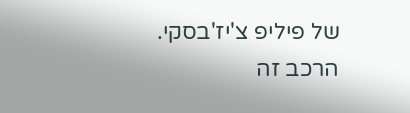של פיליפ צ'יז'בסקי. הרכב זה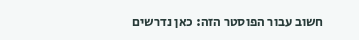חשוב עבור הפוסטר הזה: כאן נדרשים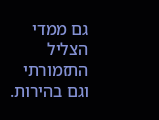גם ממדי הצליל התזמורתי וגם בהירות.